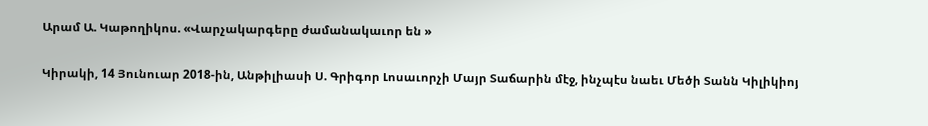Արամ Ա. Կաթողիկոս. «Վարչակարգերը ժամանակաւոր են »

Կիրակի, 14 Յունուար 2018-ին, Անթիլիասի Ս. Գրիգոր Լոսաւորչի Մայր Տաճարին մէջ, ինչպէս նաեւ Մեծի Տանն Կիլիկիոյ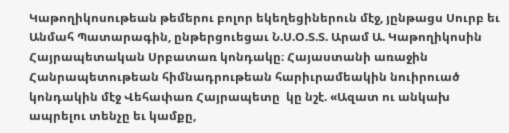Կաթողիկոսութեան թեմերու բոլոր եկեղեցիներուն մէջ, յընթացս Սուրբ եւ Անմահ Պատարագին, ընթերցուեցաւ Ն.Ս.Օ.Տ.Տ. Արամ Ա. Կաթողիկոսին Հայրապետական Սրբատառ կոնդակը։ Հայաստանի առաջին Հանրապետութեան հիմնադրութեան հարիւրամեակին նուիրուած կոնդակին մէջ Վեհափառ Հայրապետը  կը նշէ. «Ազատ ու անկախ ապրելու տենչը եւ կամքը,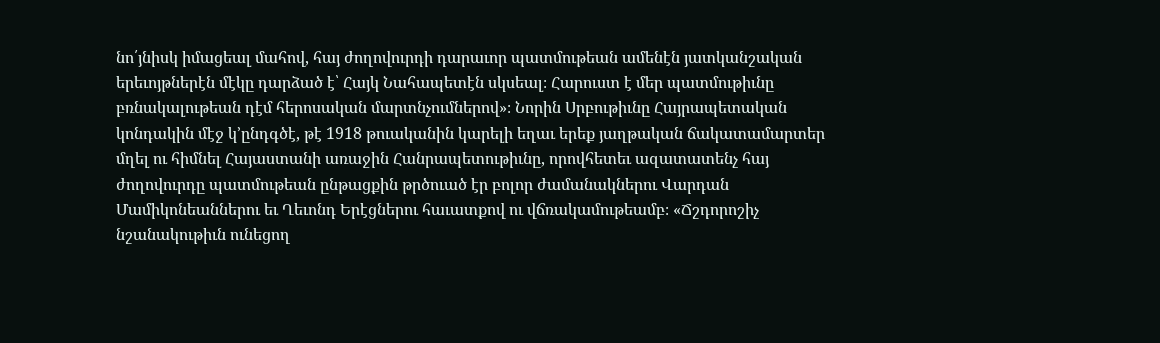նո՛յնիսկ իմացեալ մահով, հայ ժողովուրդի դարաւոր պատմութեան ամենէն յատկանշական երեւոյթներէն մէկը դարձած է՝ Հայկ Նահապետէն սկսեալ։ Հարուստ է մեր պատմութիւնը բռնակալութեան դէմ հերոսական մարտնչումներով»։ Նորին Սրբութիւնը Հայրապետական կոնդակին մէջ կ՚ընդգծէ, թէ 1918 թուականին կարելի եղաւ երեք յաղթական ճակատամարտեր մղել ու հիմնել Հայաստանի առաջին Հանրապետութիւնը, որովհետեւ ազատատենչ հայ ժողովուրդը պատմութեան ընթացքին թրծուած էր բոլոր ժամանակներու Վարդան Մամիկոնեաններու եւ Ղեւոնդ Երէցներու հաւատքով ու վճռակամութեամբ։ «Ճշդորոշիչ նշանակութիւն ունեցող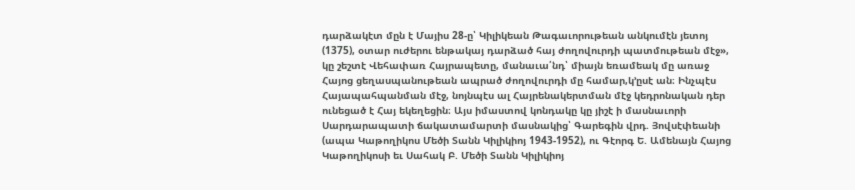դարձակէտ մըն է Մայիս 28-ը՝ Կիլիկեան Թագաւորութեան անկումէն յետոյ (1375), օտար ուժերու ենթակայ դարձած հայ ժողովուրդի պատմութեան մէջ», կը շեշտէ Վեհափառ Հայրապետը, մանաւա՛նդ՝ միայն եռամեակ մը առաջ Հայոց ցեղասպանութեան ապրած ժողովուրդի մը համար,կ՚ըսէ ան։ Ինչպէս Հայապահպանման մէջ, նոյնպէս ալ Հայրենակերտման մէջ կեդրոնական դեր ունեցած է Հայ եկեղեցին։ Այս իմաստով կոնդակը կը յիշէ ի մասնաւորի Սարդարապատի ճակատամարտի մասնակից՝ Գարեգին վրդ. Յովսէփեանի (ապա Կաթողիկոս Մեծի Տանն Կիլիկիոյ 1943-1952), ու Գէորգ Ե. Ամենայն Հայոց Կաթողիկոսի եւ Սահակ Բ. Մեծի Տանն Կիլիկիոյ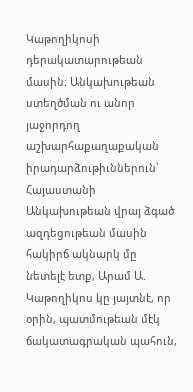Կաթողիկոսի դերակատարութեան մասին։ Անկախութեան ստեղծման ու անոր յաջորդող աշխարհաքաղաքական իրադարձութիւններուն՝ Հայաստանի Անկախութեան վրայ ձգած ազդեցութեան մասին հակիրճ ակնարկ մը նետելէ ետք, Արամ Ա. Կաթողիկոս կը յայտնէ, որ օրին, պատմութեան մէկ ճակատագրական պահուն,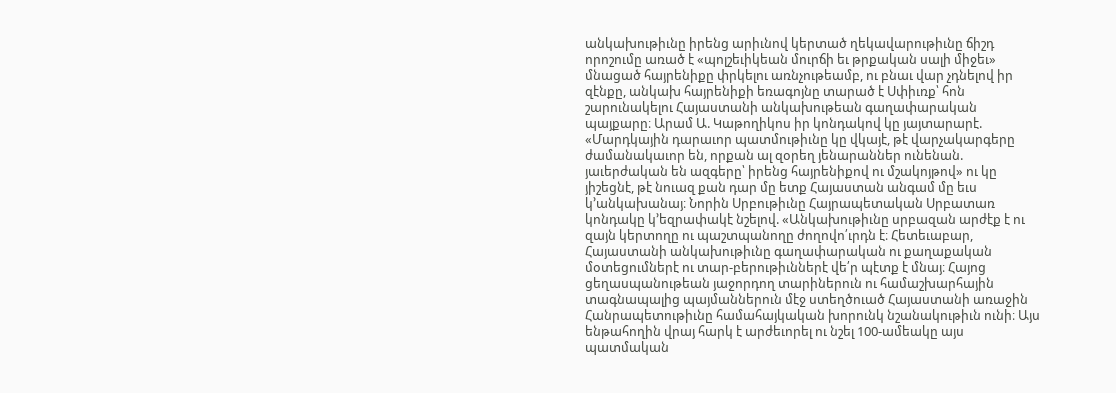անկախութիւնը իրենց արիւնով կերտած ղեկավարութիւնը ճիշդ որոշումը առած է «պոլշեւիկեան մուրճի եւ թրքական սալի միջեւ» մնացած հայրենիքը փրկելու առնչութեամբ, ու բնաւ վար չդնելով իր զէնքը, անկախ հայրենիքի եռագոյնը տարած է Սփիւռք՝ հոն շարունակելու Հայաստանի անկախութեան գաղափարական պայքարը։ Արամ Ա. Կաթողիկոս իր կոնդակով կը յայտարարէ. «Մարդկային դարաւոր պատմութիւնը կը վկայէ, թէ վարչակարգերը ժամանակաւոր են, որքան ալ զօրեղ յենարաններ ունենան. յաւերժական են ազգերը՝ իրենց հայրենիքով ու մշակոյթով» ու կը յիշեցնէ, թէ նուազ քան դար մը ետք Հայաստան անգամ մը եւս կ՚անկախանայ։ Նորին Սրբութիւնը Հայրապետական Սրբատառ կոնդակը կ՚եզրափակէ նշելով. «Անկախութիւնը սրբազան արժէք է ու զայն կերտողը ու պաշտպանողը ժողովո՛ւրդն է։ Հետեւաբար, Հայաստանի անկախութիւնը գաղափարական ու քաղաքական մօտեցումներէ ու տար-բերութիւններէ վե՛ր պէտք է մնայ։ Հայոց ցեղասպանութեան յաջորդող տարիներուն ու համաշխարհային տագնապալից պայմաններուն մէջ ստեղծուած Հայաստանի առաջին Հանրապետութիւնը համահայկական խորունկ նշանակութիւն ունի։ Այս ենթահողին վրայ հարկ է արժեւորել ու նշել 100-ամեակը այս պատմական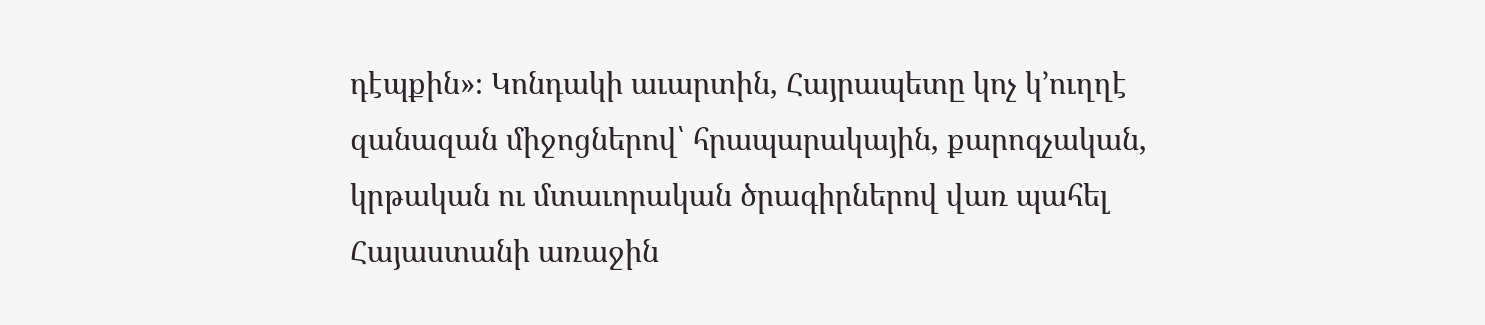դէպքին»։ Կոնդակի աւարտին, Հայրապետը կոչ կ՚ուղղէ զանազան միջոցներով՝ հրապարակային, քարոզչական, կրթական ու մտաւորական ծրագիրներով վառ պահել Հայաստանի առաջին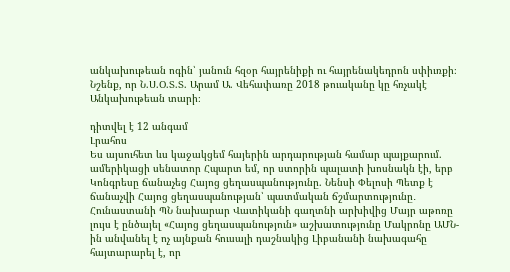անկախութեան ոգին՝ յանուն հզօր հայրենիքի ու հայրենակեդրոն սփիւռքի։ Նշենք, որ Ն.Ս.Օ.Տ.Տ. Արամ Ա. Վեհափառը 2018 թուականը կը հռչակէ Անկախութեան տարի։

դիտվել է 12 անգամ
Լրահոս
Ես այսուհետ ևս կաջակցեմ հայերին արդարության համար պայքարում. ամերիկացի սենատոր Հպարտ եմ, որ ստորին պալատի խոսնակն էի, երբ Կոնգրեսը ճանաչեց Հայոց ցեղասպանությունը. Նենսի Փելոսի Պետք է ճանաչվի Հայոց ցեղասպանության՝ պատմական ճշմարտությունը․ Հունաստանի ՊՆ նախարար Վատիկանի գաղտնի արխիվից Մայր աթոռը լույս է ընծայել «Հայոց ցեղասպանություն» աշխատությունը Մակրոնը ԱՄՆ-ին անվանել է ոչ այնքան հուսալի դաշնակից Լիբանանի նախագահը հայտարարել է, որ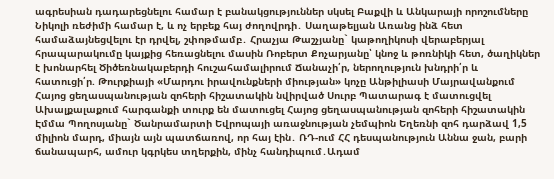ագրեսիան դադարեցնելու համար է բանակցություններ սկսել Բաքվի և Անկարայի որոշումները Նիկոլի ռեժիմի համար է, և ոչ երբեք հայ ժողովրդի․ Սաղաթելյան Առանց ինձ հետ համաձայնեցվելու էր դրվել, շփոթմամբ․ Հրաչյա Թաշչյանը` կաթողիկոսի վերաբերյալ հրապարակումը կայքից հեռացնելու մասին Ռոբերտ Քոչարյանը՝ կնոջ և թոռնիկի հետ, ծաղիկներ է խոնարհել Ծիծեռնակաբերդի հուշահամալիրում Ճանաչի՛ր, ներողություն խնդրի՛ր և հատուցի՛ր. Թուրքիայի «Մարդու իրավունքների միության» կոչը Անթիլիասի Մայրավանքում Հայոց ցեղասպանության զոհերի հիշատակին նվիրված Սուրբ Պատարագ է մատուցվել Ախալքալաքում հարգանքի տուրք են մատուցել Հայոց ցեղասպանության զոհերի հիշատակին Էմմա Պողոսյանը` Ծանրամարտի Եվրոպայի առաջնության չեմպիոն Եղեռնի զոհ դարձավ 1,5 միլիոն մարդ, միայն այն պատճառով, որ հայ էին․ ՌԴ-ում ՀՀ դեսպանություն Աննա ջան, բարի ճանապարհ, ամուր կգրկես տղերքին, մինչ հանդիպում․Ադամ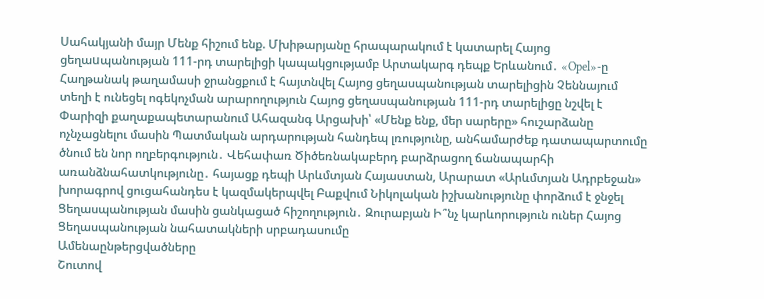Սահակյանի մայր Մենք հիշում ենք. Մխիթարյանը հրապարակում է կատարել Հայոց ցեղաuպանության 111-րդ տարելիցի կապակցությամբ Արտակարգ դեպք Երևանում․ «Opel»-ը Հաղթանակ թաղամասի ջրանցքում է հայտնվել Հայոց ցեղասպանության տարելիցին Չեննայում տեղի է ունեցել ոգեկոչման արարողություն Հայոց ցեղասպանության 111-րդ տարելիցը նշվել է Փարիզի քաղաքապետարանում Ահազանգ Արցախի՝ «Մենք ենք, մեր սարերը» հուշարձանը ոչնչացնելու մասին Պատմական արդարության հանդեպ լռությունը, անհամարժեք դատապարտումը ծնում են նոր ողբերգություն․ Վեհափառ Ծիծեռնակաբերդ բարձրացող ճանապարհի առանձնահատկությունը․ հայացք դեպի Արևմտյան Հայաստան, Արարատ «Արևմտյան Ադրբեջան» խորագրով ցուցահանդես է կազմակերպվել Բաքվում Նիկոլական իշխանությունը փորձում է ջնջել Ցեղասպանության մասին ցանկացած հիշողություն․ Զուրաբյան Ի՞նչ կարևորություն ուներ Հայոց Ցեղասպանության նահատակների սրբադասումը
Ամենաընթերցվածները
Շուտով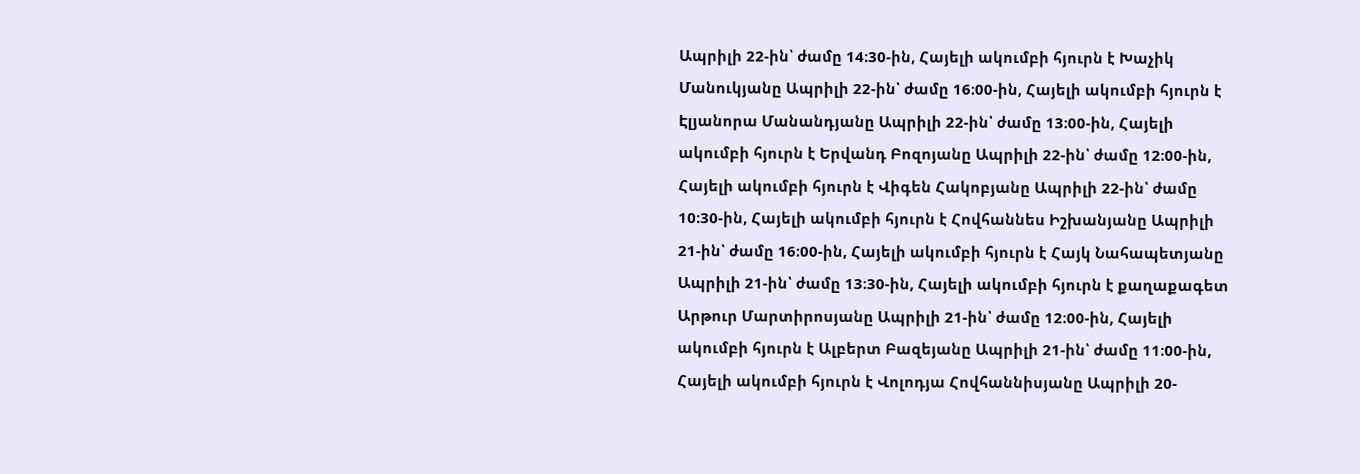Ապրիլի 22-ին՝ ժամը 14։30-ին, Հայելի ակումբի հյուրն է Խաչիկ Մանուկյանը Ապրիլի 22-ին՝ ժամը 16։00-ին, Հայելի ակումբի հյուրն է Էլյանորա Մանանդյանը Ապրիլի 22-ին՝ ժամը 13։00-ին, Հայելի ակումբի հյուրն է Երվանդ Բոզոյանը Ապրիլի 22-ին՝ ժամը 12։00-ին, Հայելի ակումբի հյուրն է Վիգեն Հակոբյանը Ապրիլի 22-ին՝ ժամը 10։30-ին, Հայելի ակումբի հյուրն է Հովհաննես Իշխանյանը Ապրիլի 21-ին՝ ժամը 16։00-ին, Հայելի ակումբի հյուրն է Հայկ Նահապետյանը Ապրիլի 21-ին՝ ժամը 13։30-ին, Հայելի ակումբի հյուրն է քաղաքագետ Արթուր Մարտիրոսյանը Ապրիլի 21-ին՝ ժամը 12։00-ին, Հայելի ակումբի հյուրն է Ալբերտ Բազեյանը Ապրիլի 21-ին՝ ժամը 11։00-ին, Հայելի ակումբի հյուրն է Վոլոդյա Հովհաննիսյանը Ապրիլի 20-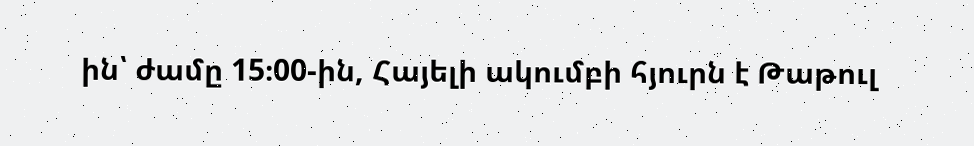ին՝ ժամը 15։00-ին, Հայելի ակումբի հյուրն է Թաթուլ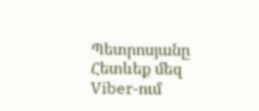Պետրոսյանը
Հետևեք մեզ Viber-ում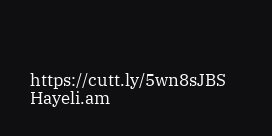https://cutt.ly/5wn8sJBS
Hayeli.am